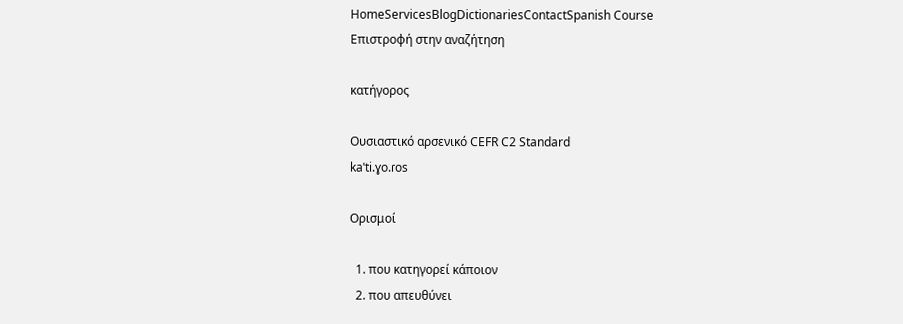HomeServicesBlogDictionariesContactSpanish Course
Επιστροφή στην αναζήτηση

κατήγορος

Ουσιαστικό αρσενικό CEFR C2 Standard
kaˈti.ɣo.ɾos

Ορισμοί

  1. που κατηγορεί κάποιον
  2. που απευθύνει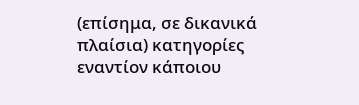(επίσημα, σε δικανικά πλαίσια) κατηγορίες εναντίον κάποιου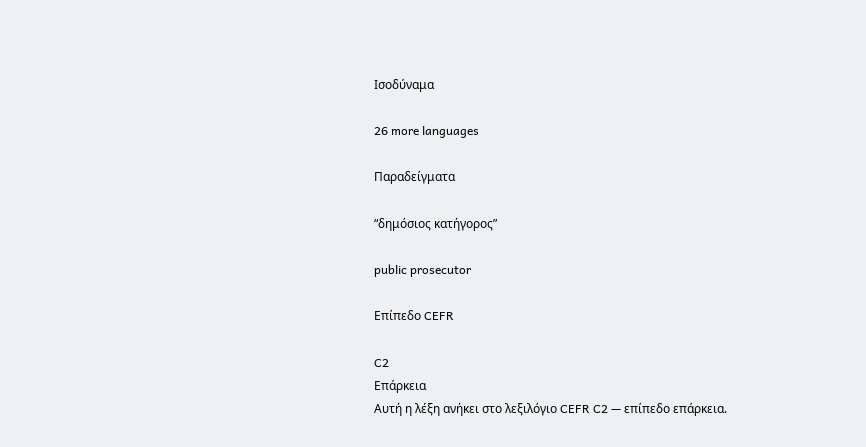Ισοδύναμα

26 more languages

Παραδείγματα

“δημόσιος κατήγορος”

public prosecutor

Επίπεδο CEFR

C2
Επάρκεια
Αυτή η λέξη ανήκει στο λεξιλόγιο CEFR C2 — επίπεδο επάρκεια.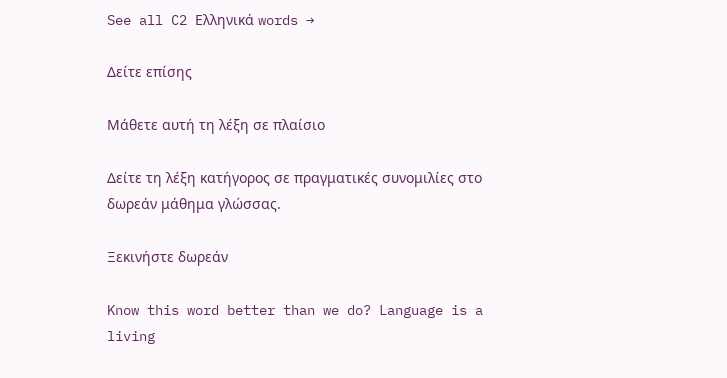See all C2 Ελληνικά words →

Δείτε επίσης

Μάθετε αυτή τη λέξη σε πλαίσιο

Δείτε τη λέξη κατήγορος σε πραγματικές συνομιλίες στο δωρεάν μάθημα γλώσσας.

Ξεκινήστε δωρεάν

Know this word better than we do? Language is a living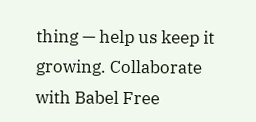thing — help us keep it growing. Collaborate with Babel Free